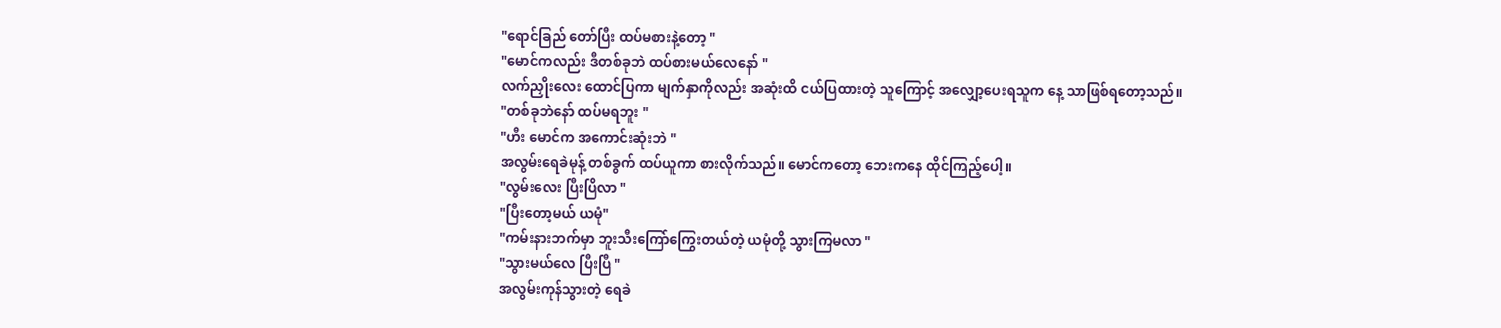"ရောင်ခြည် တော်ပြီး ထပ်မစားနဲ့တော့ "
"မောင်ကလည်း ဒီတစ်ခုဘဲ ထပ်စားမယ်လေနော် "
လက်ညှိုးလေး ထောင်ပြကာ မျက်နှာကိုလည်း အဆုံးထိ ငယ်ပြထားတဲ့ သူကြောင့် အလျှော့ပေးရသူက နေ့ သာဖြစ်ရတော့သည်။
"တစ်ခုဘဲနော် ထပ်မရဘူး "
"ဟီး မောင်က အကောင်းဆုံးဘဲ "
အလွမ်းရေခဲမုန့် တစ်ခွက် ထပ်ယူကာ စားလိုက်သည်။ မောင်ကတော့ ဘေးကနေ ထိုင်ကြည့်ပေါ့။
"လွမ်းလေး ပြီးပြိလာ "
"ပြီးတော့မယ် ယမုံ"
"ကမ်းနားဘက်မှာ ဘူးသီးကြော်ကြွေးတယ်တဲ့ ယမုံတို့ သွားကြမလာ "
"သွားမယ်လေ ပြီးပြီ "
အလွမ်းကုန်သွားတဲ့ ရေခဲ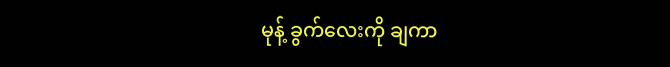မုန့် ခွက်လေးကို ချကာ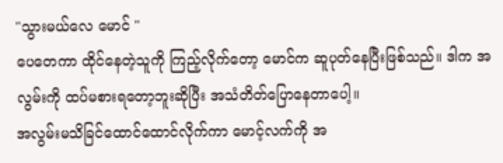"သွားမယ်လေ မောင် "
ပေတေကာ ထိုင်နေတဲ့သူကို ကြည့်လိုက်တော့ မောင်က ဆူပုတ်နေပြီးဖြစ်သည်။ ဒါက အလွမ်းကို ထပ်မစားရတော့ဘူးဆိုပြီး အသံတိတ်ပြောနေတာပေါ့။
အလွမ်းမသိခြင်ထောင်ထောင်လိုက်ကာ မောင့်လက်ကို အ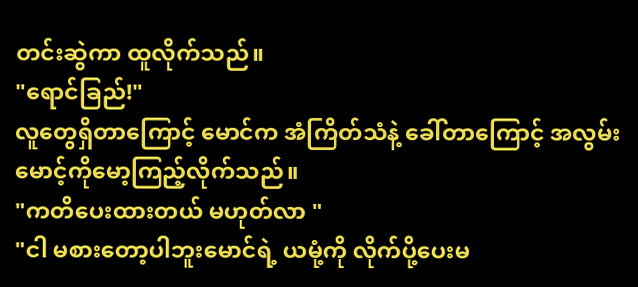တင်းဆွဲကာ ထူလိုက်သည်။
"ရောင်ခြည်!"
လူတွေရှိတာကြောင့် မောင်က အံကြိတ်သံနဲ့ ခေါ်တာကြောင့် အလွမ်းမောင့်ကိုမော့ကြည့်လိုက်သည်။
"ကတိပေးထားတယ် မဟုတ်လာ "
"ငါ မစားတော့ပါဘူးမောင်ရဲ့ ယမုံ့ကို လိုက်ပို့ပေးမ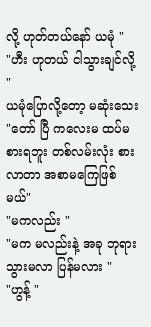လို့ ဟုတ်တယ်နော် ယမုံ "
"ဟီး ဟုတယ် ငါသွားချင်လို့ "
ယမုံပြောလို့တော့ မဆုံးသေး
"တော် ပြီ ကလေးမ ထပ်မစားရဘူး တစ်လမ်းလုံး စားလာတာ အစာမကြေဖြစ်မယ်"
"မကလည်း "
"မက မလည်းနဲ့ အခု ဘုရားသွားမလာ ပြန်မလား "
"ဟွန့် "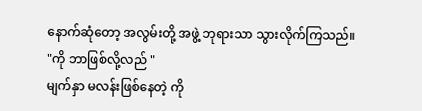နောက်ဆုံတော့ အလွမ်းတို့ အဖွဲ့ ဘုရားသာ သွားလိုက်ကြသည်။
"ကို ဘာဖြစ်လို့လည် "
မျက်နှာ မလန်းဖြစ်နေတဲ့ ကို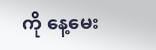ကို နေ့မေး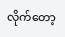လိုက်တော့